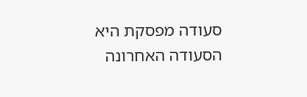סעודה מפסקת היא הסעודה האחרונה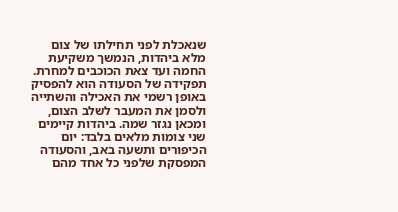שנאכלת לפני תחילתו של צום מלא ביהדות, הנמשך משקיעת החמה ועד צאת הכוכבים למחרת. תפקידה של הסעודה הוא להפסיק באופן רשמי את האכילה והשתייה ולסמן את המעבר לשלב הצום, ומכאן נגזר שמה. ביהדות קיימים שני צומות מלאים בלבד: יום הכיפורים ותשעה באב, והסעודה המפסקת שלפני כל אחד מהם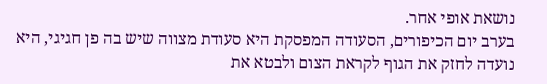נושאת אופי אחר.
בערב יום הכיפורים, הסעודה המפסקת היא סעודת מצווה שיש בה פן חגיגי, היא נועדה לחזק את הגוף לקראת הצום ולבטא את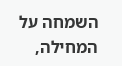השמחה על המחילה,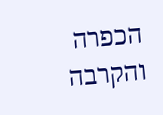הכפרה והקרבה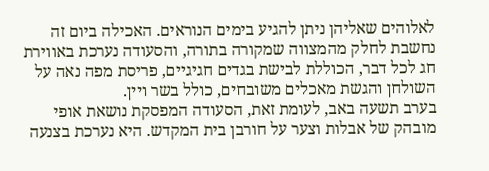לאלוהים שאליהן ניתן להגיע בימים הנוראים. האכילה ביום זה נחשבת לחלק מהמצווה שמקורה בתורה, והסעודה נערכת באווירת חג לכל דבר, הכוללת לבישת בגדים חגיגיים, פריסת מפה נאה על השולחן והגשת מאכלים משובחים, כולל בשר ויין.
בערב תשעה באב, לעומת זאת, הסעודה המפסקת נושאת אופי מובהק של אבלות וצער על חורבן בית המקדש. היא נערכת בצנעה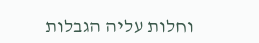וחלות עליה הגבלות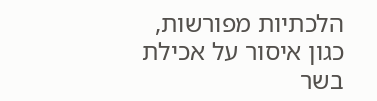הלכתיות מפורשות, כגון איסור על אכילת בשר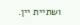ושתיית יין.